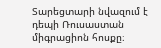Տարեցտարի նվազում է դեպի Ռուսաստան միգրացիոն հոսքը։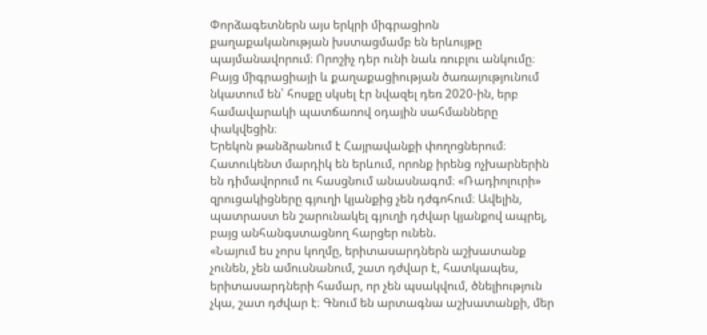Փորձագետներն այս երկրի միգրացիոն քաղաքականության խստացմամբ են երևույթը պայմանավորում։ Որոշիչ դեր ունի նաև ռուբլու անկումը։ Բայց միգրացիայի և քաղաքացիության ծառայությունում նկատում են՝ հոսքը սկսել էր նվազել դեռ 2020-ին, երբ համավարակի պատճառով օդային սահմանները փակվեցին։
Երեկոն թանձրանում է Հայրավանքի փողոցներում։ Հատուկենտ մարդիկ են երևում, որոնք իրենց ոչխարներին են դիմավորում ու հասցնում անասնագոմ։ «Ռադիոլուրի» զրուցակիցները գյուղի կյանքից չեն դժգոհում։ Ավելին, պատրաստ են շարունակել գյուղի դժվար կյանքով ապրել, բայց անհանգստացնող հարցեր ունեն.
«Նայում ես չորս կողմը, երիտասարդներն աշխատանք չունեն, չեն ամուսնանում, շատ դժվար է, հատկապես, երիտասարդների համար, որ չեն պսակվում, ծնելիություն չկա, շատ դժվար է։ Գնում են արտագնա աշխատանքի, մեր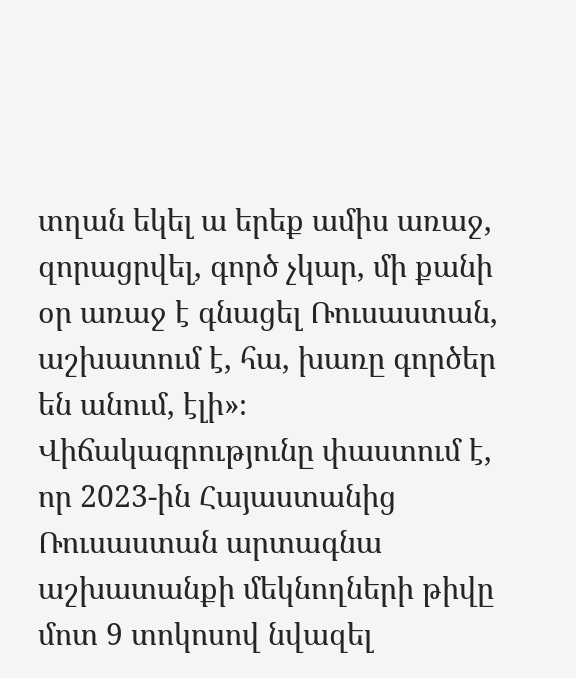տղան եկել ա երեք ամիս առաջ, զորացրվել, գործ չկար, մի քանի օր առաջ է գնացել Ռուսաստան, աշխատում է, հա, խառը գործեր են անում, էլի»։
Վիճակագրությունը փաստում է, որ 2023-ին Հայաստանից Ռուսաստան արտագնա աշխատանքի մեկնողների թիվը մոտ 9 տոկոսով նվազել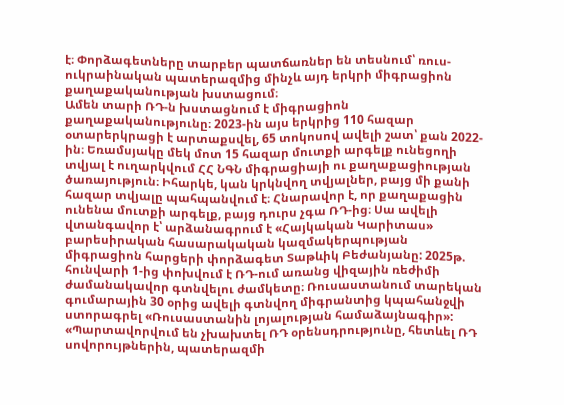է։ Փորձագետները տարբեր պատճառներ են տեսնում՝ ռուս-ուկրաինական պատերազմից մինչև այդ երկրի միգրացիոն քաղաքականության խստացում։
Ամեն տարի ՌԴ-ն խստացնում է միգրացիոն քաղաքականությունը։ 2023-ին այս երկրից 110 հազար օտարերկրացի է արտաքսվել, 65 տոկոսով ավելի շատ՝ քան 2022-ին։ Եռամսյակը մեկ մոտ 15 հազար մուտքի արգելք ունեցողի տվյալ է ուղարկվում ՀՀ ՆԳՆ միգրացիայի ու քաղաքացիության ծառայություն։ Իհարկե, կան կրկնվող տվյալներ, բայց մի քանի հազար տվյալը պահպանվում է։ Հնարավոր է, որ քաղաքացին ունենա մուտքի արգելք, բայց դուրս չգա ՌԴ-ից։ Սա ավելի վտանգավոր է՝ արձանագրում է «Հայկական Կարիտաս» բարեսիրական հասարակական կազմակերպության միգրացիոն հարցերի փորձագետ Տաթևիկ Բեժանյանը: 2025թ. հունվարի 1-ից փոխվում է ՌԴ-ում առանց վիզային ռեժիմի ժամանակավոր գտնվելու ժամկետը։ Ռուսաստանում տարեկան գումարային 30 օրից ավելի գտնվող միգրանտից կպահանջվի ստորագրել «Ռուսաստանին լոյալության համաձայնագիր»:
«Պարտավորվում են չխախտել ՌԴ օրենսդրությունը, հետևել ՌԴ սովորույթներին, պատերազմի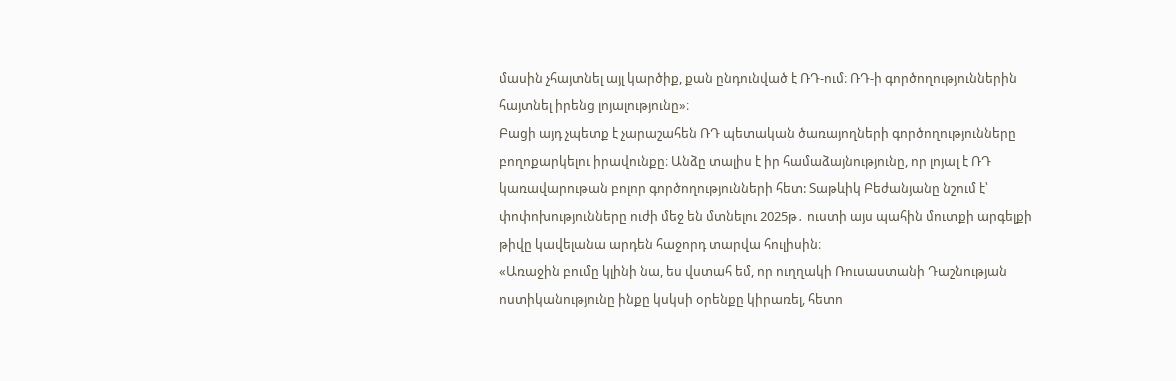մասին չհայտնել այլ կարծիք, քան ընդունված է ՌԴ-ում։ ՌԴ-ի գործողություններին հայտնել իրենց լոյալությունը»։
Բացի այդ չպետք է չարաշահեն ՌԴ պետական ծառայողների գործողությունները բողոքարկելու իրավունքը։ Անձը տալիս է իր համաձայնությունը, որ լոյալ է ՌԴ կառավարութան բոլոր գործողությունների հետ: Տաթևիկ Բեժանյանը նշում է՝ փոփոխությունները ուժի մեջ են մտնելու 2025թ․ ուստի այս պահին մուտքի արգելքի թիվը կավելանա արդեն հաջորդ տարվա հուլիսին։
«Առաջին բումը կլինի նա, ես վստահ եմ, որ ուղղակի Ռուսաստանի Դաշնության ոստիկանությունը ինքը կսկսի օրենքը կիրառել, հետո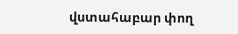վստահաբար փող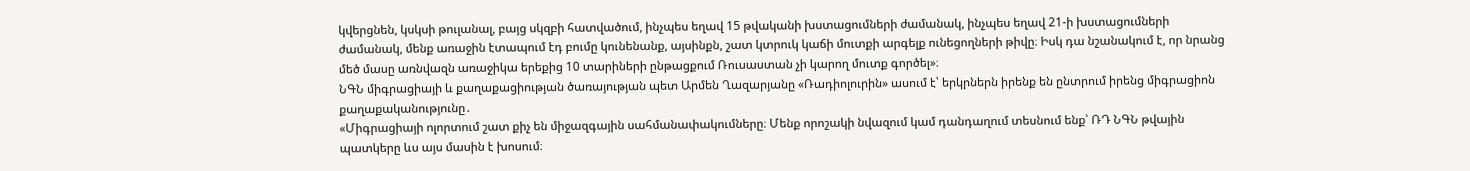կվերցնեն, կսկսի թուլանալ, բայց սկզբի հատվածում, ինչպես եղավ 15 թվականի խստացումների ժամանակ, ինչպես եղավ 21-ի խստացումների ժամանակ, մենք առաջին էտապում էդ բումը կունենանք, այսինքն, շատ կտրուկ կաճի մուտքի արգելք ունեցողների թիվը։ Իսկ դա նշանակում է, որ նրանց մեծ մասը առնվազն առաջիկա երեքից 10 տարիների ընթացքում Ռուսաստան չի կարող մուտք գործել»։
ՆԳՆ միգրացիայի և քաղաքացիության ծառայության պետ Արմեն Ղազարյանը «Ռադիոլուրին» ասում է՝ երկրներն իրենք են ընտրում իրենց միգրացիոն քաղաքականությունը․
«Միգրացիայի ոլորտում շատ քիչ են միջազգային սահմանափակումները։ Մենք որոշակի նվազում կամ դանդաղում տեսնում ենք՝ ՌԴ ՆԳՆ թվային պատկերը ևս այս մասին է խոսում։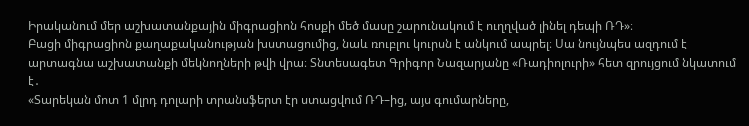Իրականում մեր աշխատանքային միգրացիոն հոսքի մեծ մասը շարունակում է ուղղված լինել դեպի ՌԴ»։
Բացի միգրացիոն քաղաքականության խստացումից, նաև ռուբլու կուրսն է անկում ապրել։ Սա նույնպես ազդում է արտագնա աշխատանքի մեկնողների թվի վրա։ Տնտեսագետ Գրիգոր Նազարյանը «Ռադիոլուրի» հետ զրույցում նկատում է․
«Տարեկան մոտ 1 մլրդ դոլարի տրանսֆերտ էր ստացվում ՌԴ–ից, այս գումարները,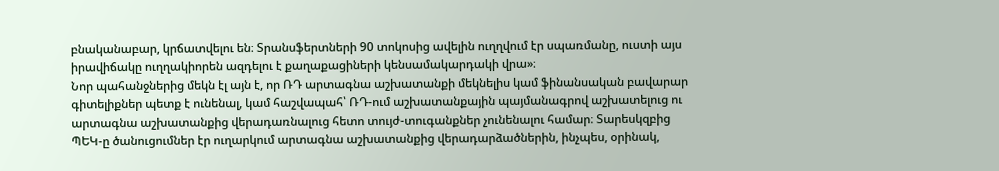բնականաբար, կրճատվելու են։ Տրանսֆերտների 90 տոկոսից ավելին ուղղվում էր սպառմանը, ուստի այս իրավիճակը ուղղակիորեն ազդելու է քաղաքացիների կենսամակարդակի վրա»։
Նոր պահանջներից մեկն էլ այն է, որ ՌԴ արտագնա աշխատանքի մեկնելիս կամ ֆինանսական բավարար գիտելիքներ պետք է ունենալ, կամ հաշվապահ՝ ՌԴ-ում աշխատանքային պայմանագրով աշխատելուց ու արտագնա աշխատանքից վերադառնալուց հետո տույժ-տուգանքներ չունենալու համար։ Տարեսկզբից ՊԵԿ-ը ծանուցումներ էր ուղարկում արտագնա աշխատանքից վերադարձածներին, ինչպես, օրինակ,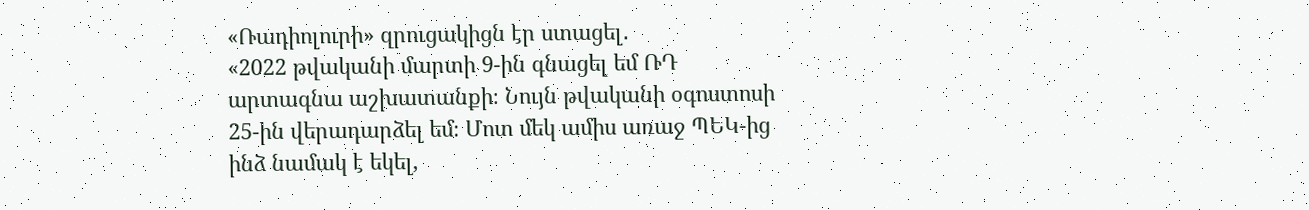«Ռադիոլուրի» զրուցակիցն էր ստացել․
«2022 թվականի մարտի 9-ին գնացել եմ ՌԴ արտագնա աշխատանքի։ Նույն թվականի օգոստոսի 25-ին վերադարձել եմ։ Մոտ մեկ ամիս առաջ ՊԵԿ-ից ինձ նամակ է եկել,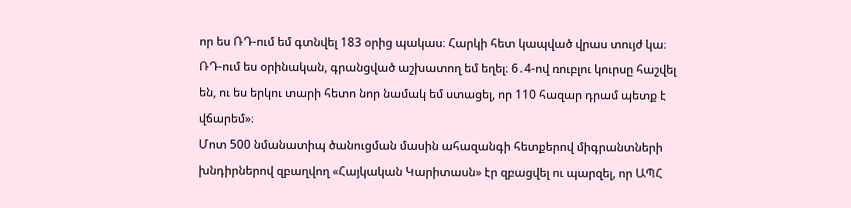որ ես ՌԴ-ում եմ գտնվել 183 օրից պակաս։ Հարկի հետ կապված վրաս տույժ կա։ ՌԴ-ում ես օրինական, գրանցված աշխատող եմ եղել։ 6․4-ով ռուբլու կուրսը հաշվել են, ու ես երկու տարի հետո նոր նամակ եմ ստացել, որ 110 հազար դրամ պետք է վճարեմ»։
Մոտ 500 նմանատիպ ծանուցման մասին ահազանգի հետքերով միգրանտների խնդիրներով զբաղվող «Հայկական Կարիտասն» էր զբացվել ու պարզել, որ ԱՊՀ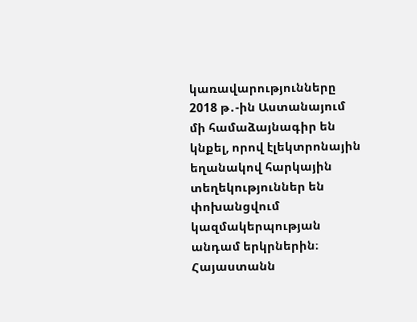կառավարությունները 2018 թ․-ին Աստանայում մի համաձայնագիր են կնքել, որով էլեկտրոնային եղանակով հարկային տեղեկություններ են փոխանցվում կազմակերպության անդամ երկրներին։
Հայաստանն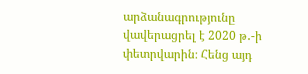արձանագրությունը վավերացրել է 2020 թ․-ի փետրվարին։ Հենց այդ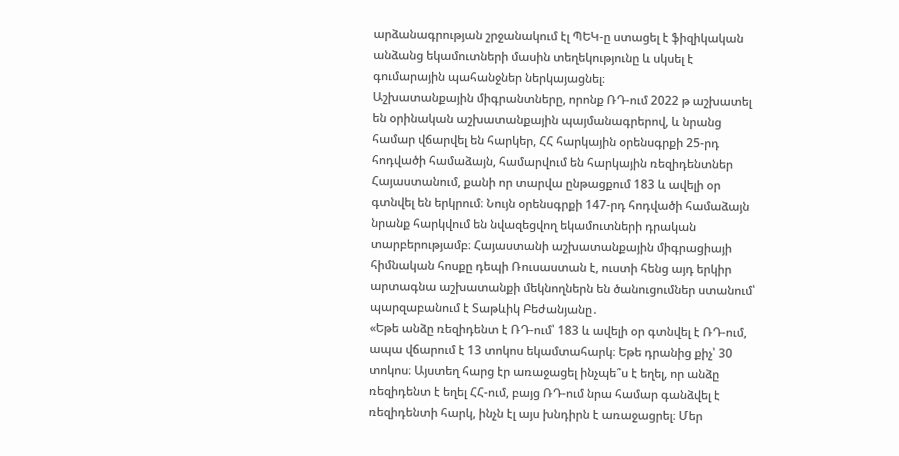արձանագրության շրջանակում էլ ՊԵԿ-ը ստացել է ֆիզիկական անձանց եկամուտների մասին տեղեկությունը և սկսել է գումարային պահանջներ ներկայացնել։
Աշխատանքային միգրանտները, որոնք ՌԴ-ում 2022 թ աշխատել են օրինական աշխատանքային պայմանագրերով, և նրանց համար վճարվել են հարկեր, ՀՀ հարկային օրենսգրքի 25-րդ հոդվածի համաձայն, համարվում են հարկային ռեզիդենտներ Հայաստանում, քանի որ տարվա ընթացքում 183 և ավելի օր գտնվել են երկրում։ Նույն օրենսգրքի 147-րդ հոդվածի համաձայն նրանք հարկվում են նվազեցվող եկամուտների դրական տարբերությամբ։ Հայաստանի աշխատանքային միգրացիայի հիմնական հոսքը դեպի Ռուսաստան է, ուստի հենց այդ երկիր արտագնա աշխատանքի մեկնողներն են ծանուցումներ ստանում՝ պարզաբանում է Տաթևիկ Բեժանյանը․
«Եթե անձը ռեզիդենտ է ՌԴ-ում՝ 183 և ավելի օր գտնվել է ՌԴ-ում, ապա վճարում է 13 տոկոս եկամտահարկ։ Եթե դրանից քիչ՝ 30 տոկոս։ Այստեղ հարց էր առաջացել ինչպե՞ս է եղել, որ անձը ռեզիդենտ է եղել ՀՀ-ում, բայց ՌԴ-ում նրա համար գանձվել է ռեզիդենտի հարկ, ինչն էլ այս խնդիրն է առաջացրել։ Մեր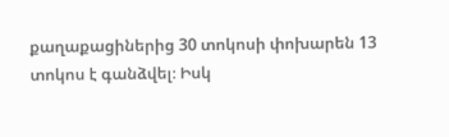քաղաքացիներից 30 տոկոսի փոխարեն 13 տոկոս է գանձվել։ Իսկ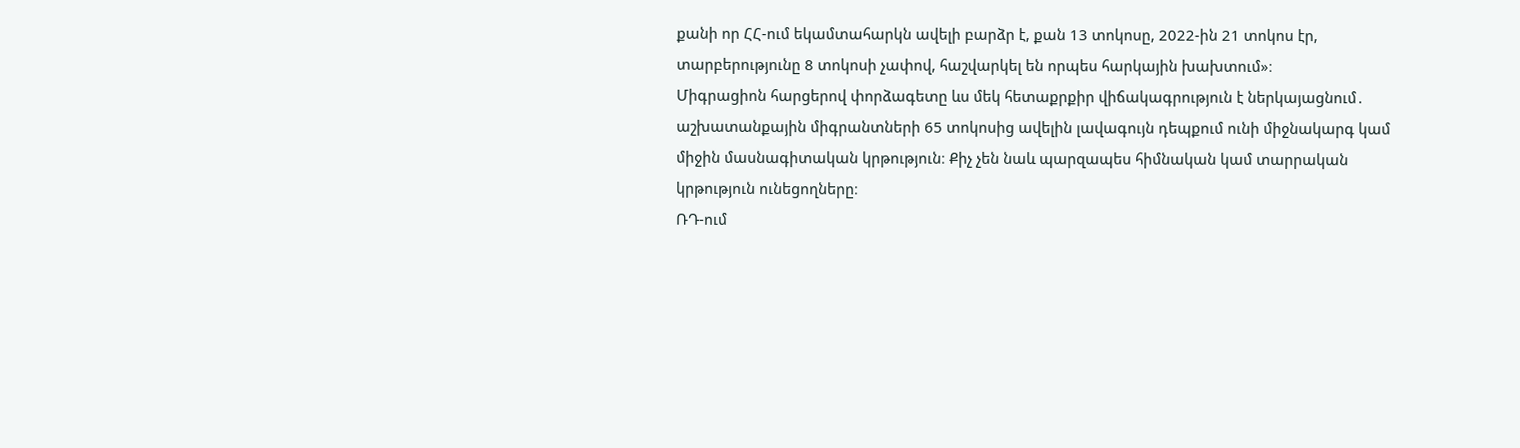քանի որ ՀՀ-ում եկամտահարկն ավելի բարձր է, քան 13 տոկոսը, 2022-ին 21 տոկոս էր, տարբերությունը 8 տոկոսի չափով, հաշվարկել են որպես հարկային խախտում»։
Միգրացիոն հարցերով փորձագետը ևս մեկ հետաքրքիր վիճակագրություն է ներկայացնում․ աշխատանքային միգրանտների 65 տոկոսից ավելին լավագույն դեպքում ունի միջնակարգ կամ միջին մասնագիտական կրթություն։ Քիչ չեն նաև պարզապես հիմնական կամ տարրական կրթություն ունեցողները։
ՌԴ-ում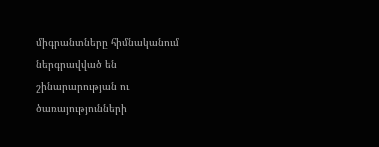միգրանտները հիմնականում ներգրավված են շինարարության ու ծառայությունների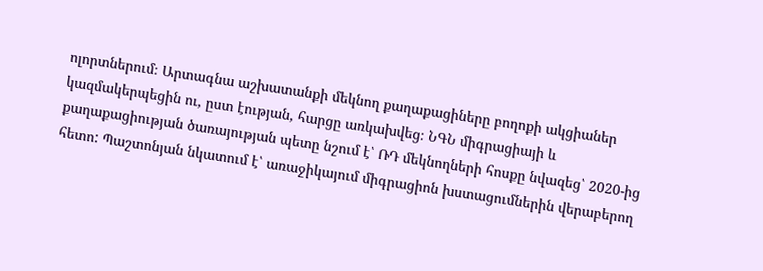ոլորտներում։ Արտագնա աշխատանքի մեկնող քաղաքացիները բողոքի ակցիաներ կազմակերպեցին ու, ըստ էության, հարցը առկախվեց։ ՆԳՆ միգրացիայի և քաղաքացիության ծառայության պետը նշում է՝ ՌԴ մեկնողների հոսքը նվազեց՝ 2020-ից հետո: Պաշտոնյան նկատում է՝ առաջիկայում միգրացիոն խստացումներին վերաբերող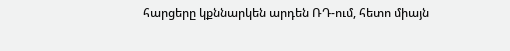հարցերը կքննարկեն արդեն ՌԴ-ում, հետո միայն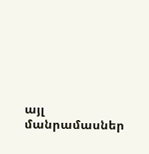այլ մանրամասներ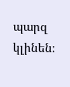պարզ կլինեն։